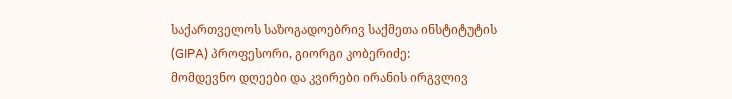საქართველოს საზოგადოებრივ საქმეთა ინსტიტუტის (GIPA) პროფესორი, გიორგი კობერიძე:
მომდევნო დღეები და კვირები ირანის ირგვლივ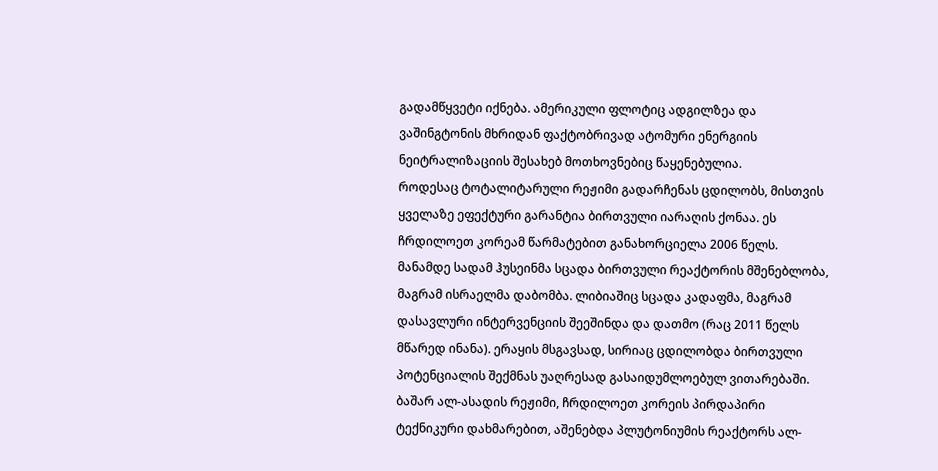გადამწყვეტი იქნება. ამერიკული ფლოტიც ადგილზეა და ვაშინგტონის მხრიდან ფაქტობრივად ატომური ენერგიის ნეიტრალიზაციის შესახებ მოთხოვნებიც წაყენებულია.
როდესაც ტოტალიტარული რეჟიმი გადარჩენას ცდილობს, მისთვის ყველაზე ეფექტური გარანტია ბირთვული იარაღის ქონაა. ეს ჩრდილოეთ კორეამ წარმატებით განახორციელა 2006 წელს. მანამდე სადამ ჰუსეინმა სცადა ბირთვული რეაქტორის მშენებლობა, მაგრამ ისრაელმა დაბომბა. ლიბიაშიც სცადა კადაფმა, მაგრამ დასავლური ინტერვენციის შეეშინდა და დათმო (რაც 2011 წელს მწარედ ინანა). ერაყის მსგავსად, სირიაც ცდილობდა ბირთვული პოტენციალის შექმნას უაღრესად გასაიდუმლოებულ ვითარებაში. ბაშარ ალ-ასადის რეჟიმი, ჩრდილოეთ კორეის პირდაპირი ტექნიკური დახმარებით, აშენებდა პლუტონიუმის რეაქტორს ალ-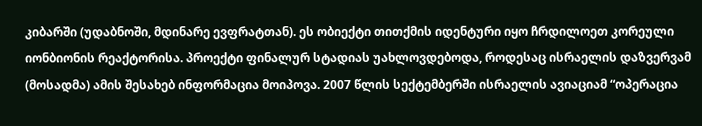კიბარში (უდაბნოში, მდინარე ევფრატთან). ეს ობიექტი თითქმის იდენტური იყო ჩრდილოეთ კორეული იონბიონის რეაქტორისა. პროექტი ფინალურ სტადიას უახლოვდებოდა, როდესაც ისრაელის დაზვერვამ (მოსადმა) ამის შესახებ ინფორმაცია მოიპოვა. 2007 წლის სექტემბერში ისრაელის ავიაციამ “ოპერაცია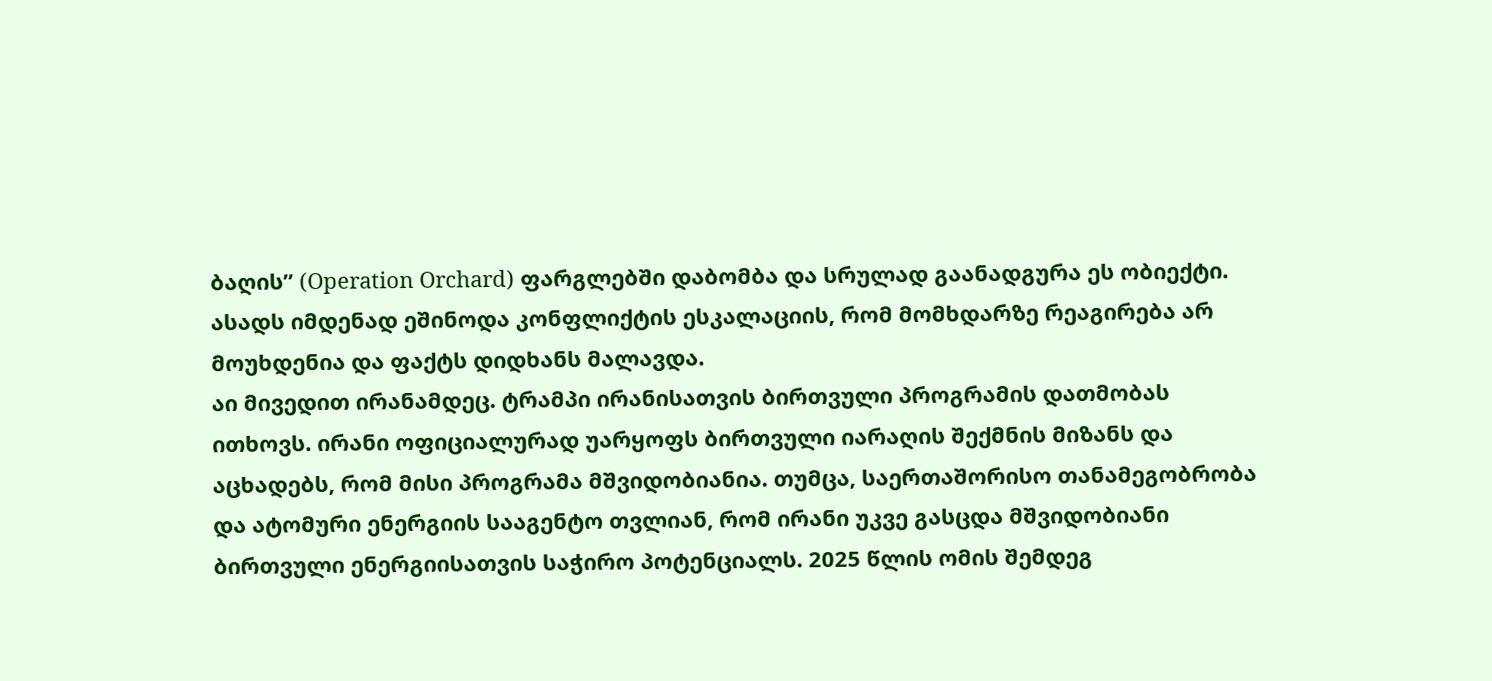ბაღის” (Operation Orchard) ფარგლებში დაბომბა და სრულად გაანადგურა ეს ობიექტი. ასადს იმდენად ეშინოდა კონფლიქტის ესკალაციის, რომ მომხდარზე რეაგირება არ მოუხდენია და ფაქტს დიდხანს მალავდა.
აი მივედით ირანამდეც. ტრამპი ირანისათვის ბირთვული პროგრამის დათმობას ითხოვს. ირანი ოფიციალურად უარყოფს ბირთვული იარაღის შექმნის მიზანს და აცხადებს, რომ მისი პროგრამა მშვიდობიანია. თუმცა, საერთაშორისო თანამეგობრობა და ატომური ენერგიის სააგენტო თვლიან, რომ ირანი უკვე გასცდა მშვიდობიანი ბირთვული ენერგიისათვის საჭირო პოტენციალს. 2025 წლის ომის შემდეგ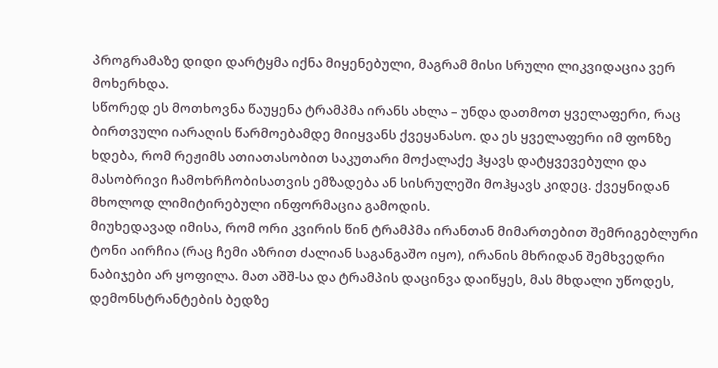პროგრამაზე დიდი დარტყმა იქნა მიყენებული, მაგრამ მისი სრული ლიკვიდაცია ვერ მოხერხდა.
სწორედ ეს მოთხოვნა წაუყენა ტრამპმა ირანს ახლა – უნდა დათმოთ ყველაფერი, რაც ბირთვული იარაღის წარმოებამდე მიიყვანს ქვეყანასო. და ეს ყველაფერი იმ ფონზე ხდება, რომ რეჟიმს ათიათასობით საკუთარი მოქალაქე ჰყავს დატყვევებული და მასობრივი ჩამოხრჩობისათვის ემზადება ან სისრულეში მოჰყავს კიდეც. ქვეყნიდან მხოლოდ ლიმიტირებული ინფორმაცია გამოდის.
მიუხედავად იმისა, რომ ორი კვირის წინ ტრამპმა ირანთან მიმართებით შემრიგებლური ტონი აირჩია (რაც ჩემი აზრით ძალიან საგანგაშო იყო), ირანის მხრიდან შემხვედრი ნაბიჯები არ ყოფილა. მათ აშშ-სა და ტრამპის დაცინვა დაიწყეს, მას მხდალი უწოდეს, დემონსტრანტების ბედზე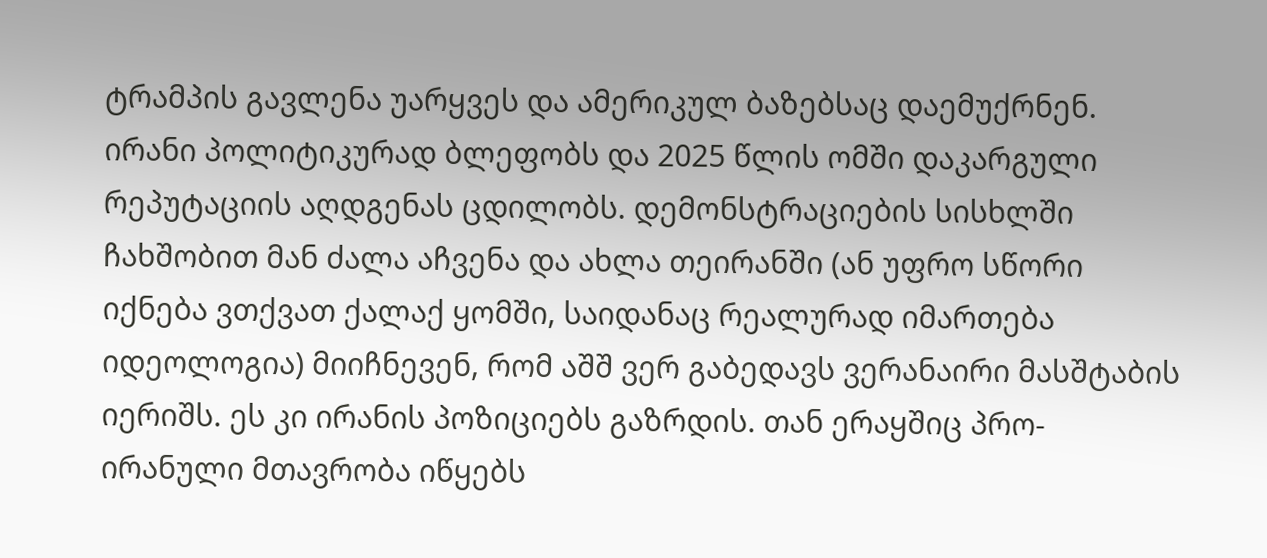ტრამპის გავლენა უარყვეს და ამერიკულ ბაზებსაც დაემუქრნენ. ირანი პოლიტიკურად ბლეფობს და 2025 წლის ომში დაკარგული რეპუტაციის აღდგენას ცდილობს. დემონსტრაციების სისხლში ჩახშობით მან ძალა აჩვენა და ახლა თეირანში (ან უფრო სწორი იქნება ვთქვათ ქალაქ ყომში, საიდანაც რეალურად იმართება იდეოლოგია) მიიჩნევენ, რომ აშშ ვერ გაბედავს ვერანაირი მასშტაბის იერიშს. ეს კი ირანის პოზიციებს გაზრდის. თან ერაყშიც პრო-ირანული მთავრობა იწყებს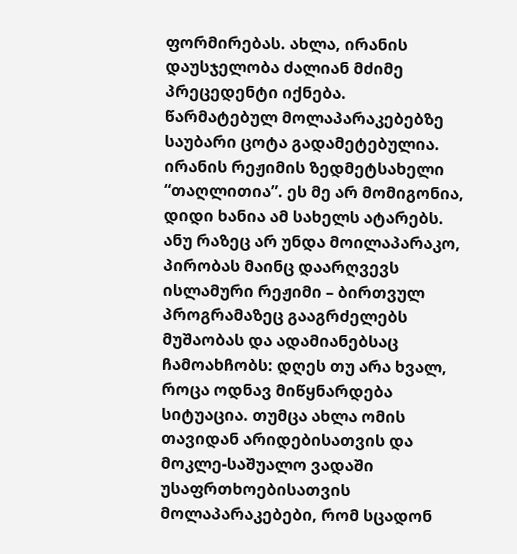ფორმირებას. ახლა, ირანის დაუსჯელობა ძალიან მძიმე პრეცედენტი იქნება.
წარმატებულ მოლაპარაკებებზე საუბარი ცოტა გადამეტებულია. ირანის რეჟიმის ზედმეტსახელი “თაღლითია”. ეს მე არ მომიგონია, დიდი ხანია ამ სახელს ატარებს. ანუ რაზეც არ უნდა მოილაპარაკო, პირობას მაინც დაარღვევს ისლამური რეჟიმი – ბირთვულ პროგრამაზეც გააგრძელებს მუშაობას და ადამიანებსაც ჩამოახჩობს: დღეს თუ არა ხვალ, როცა ოდნავ მიწყნარდება სიტუაცია. თუმცა ახლა ომის თავიდან არიდებისათვის და მოკლე-საშუალო ვადაში უსაფრთხოებისათვის მოლაპარაკებები, რომ სცადონ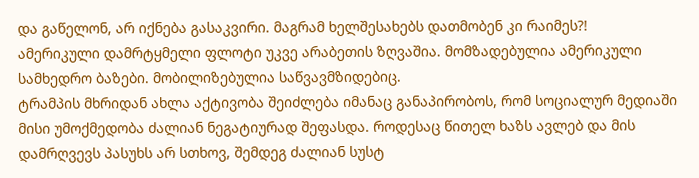და გაწელონ, არ იქნება გასაკვირი. მაგრამ ხელშესახებს დათმობენ კი რაიმეს?!
ამერიკული დამრტყმელი ფლოტი უკვე არაბეთის ზღვაშია. მომზადებულია ამერიკული სამხედრო ბაზები. მობილიზებულია საწვავმზიდებიც.
ტრამპის მხრიდან ახლა აქტივობა შეიძლება იმანაც განაპირობოს, რომ სოციალურ მედიაში მისი უმოქმედობა ძალიან ნეგატიურად შეფასდა. როდესაც წითელ ხაზს ავლებ და მის დამრღვევს პასუხს არ სთხოვ, შემდეგ ძალიან სუსტ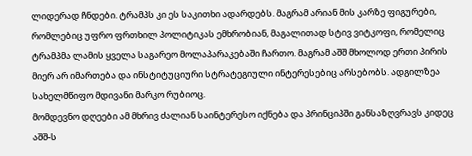ლიდერად ჩნდები. ტრამპს კი ეს საკითხი ადარდებს. მაგრამ არიან მის კარზე ფიგურები, რომლებიც უფრო ფრთხილ პოლიტიკას ემხრობიან, მაგალითად სტივ ვიტკოფი, რომელიც ტრამპმა ლამის ყველა საგარეო მოლაპარაკებაში ჩართო. მაგრამ აშშ მხოლოდ ერთი პირის მიერ არ იმართება და ინსტიტუციური სტრატეგიული ინტერესებიც არსებობს. ადგილზეა სახელმწიფო მდივანი მარკო რუბიოც.
მომდევნო დღეები ამ მხრივ ძალიან საინტერესო იქნება და პრინციპში განსაზღვრავს კიდეც აშშ-ს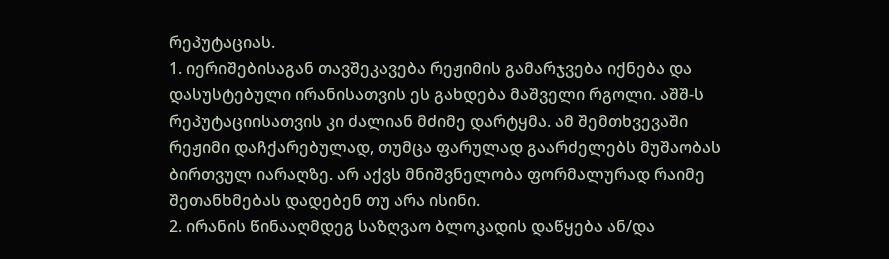რეპუტაციას.
1. იერიშებისაგან თავშეკავება რეჟიმის გამარჯვება იქნება და დასუსტებული ირანისათვის ეს გახდება მაშველი რგოლი. აშშ-ს რეპუტაციისათვის კი ძალიან მძიმე დარტყმა. ამ შემთხვევაში რეჟიმი დაჩქარებულად, თუმცა ფარულად გაარძელებს მუშაობას ბირთვულ იარაღზე. არ აქვს მნიშვნელობა ფორმალურად რაიმე შეთანხმებას დადებენ თუ არა ისინი.
2. ირანის წინააღმდეგ საზღვაო ბლოკადის დაწყება ან/და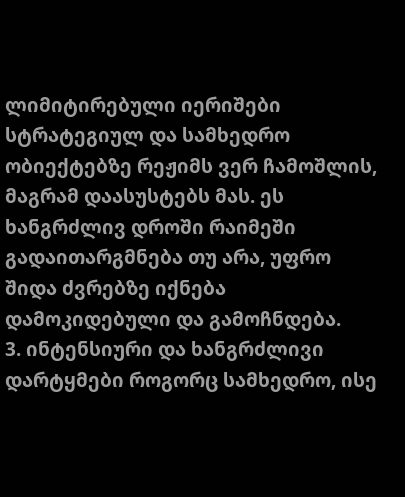ლიმიტირებული იერიშები სტრატეგიულ და სამხედრო ობიექტებზე რეჟიმს ვერ ჩამოშლის, მაგრამ დაასუსტებს მას. ეს ხანგრძლივ დროში რაიმეში გადაითარგმნება თუ არა, უფრო შიდა ძვრებზე იქნება დამოკიდებული და გამოჩნდება.
3. ინტენსიური და ხანგრძლივი დარტყმები როგორც სამხედრო, ისე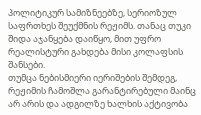პოლიტიკურ სამიზნეებზე, სერიოზულ საფრთხეს შეუქმნის რეჟიმს. თანაც თუკი შიდა აჯანყება დაიწყო, მით უფრო რეალისტური გახდება მისი კოლაფსის შანსები.
თუმცა ნებისმიერი იერიშების შემდეგ, რეჟიმის ჩამოშლა გარანტირებული მაინც არ არის და ადგილზე ხალხის აქტივობა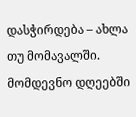დასჭირდება – ახლა თუ მომავალში.
მომდევნო დღეებში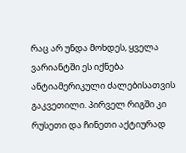რაც არ უნდა მოხდეს, ყველა ვარიანტში ეს იქნება ანტიამერიკული ძალებისათვის გაკვეთილი. პირველ რიგში კი რუსეთი და ჩინეთი აქტიურად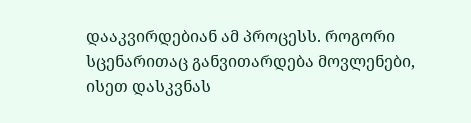დააკვირდებიან ამ პროცესს. როგორი სცენარითაც განვითარდება მოვლენები, ისეთ დასკვნას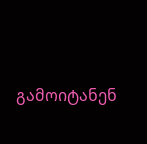გამოიტანენ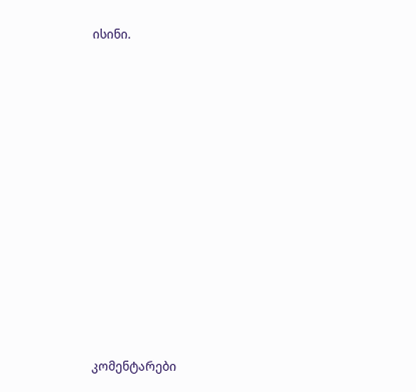ისინი.














კომენტარები